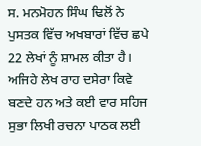ਸ. ਮਨਮੋਹਨ ਸਿੰਘ ਢਿਲੋਂ ਨੇ ਪੁਸਤਕ ਵਿੱਚ ਅਖਬਾਰਾਂ ਵਿੱਚ ਛਪੇ 22 ਲੇਖਾਂ ਨੂੰ ਸ਼ਾਮਲ ਕੀਤਾ ਹੈ। ਅਜਿਹੇ ਲੇਖ ਰਾਹ ਦਸੇਰਾ ਕਿਵੇ ਬਣਦੇ ਹਨ ਅਤੇ ਕਈ ਵਾਰ ਸਹਿਜ ਸੁਭਾ ਲਿਖੀ ਰਚਨਾ ਪਾਠਕ ਲਈ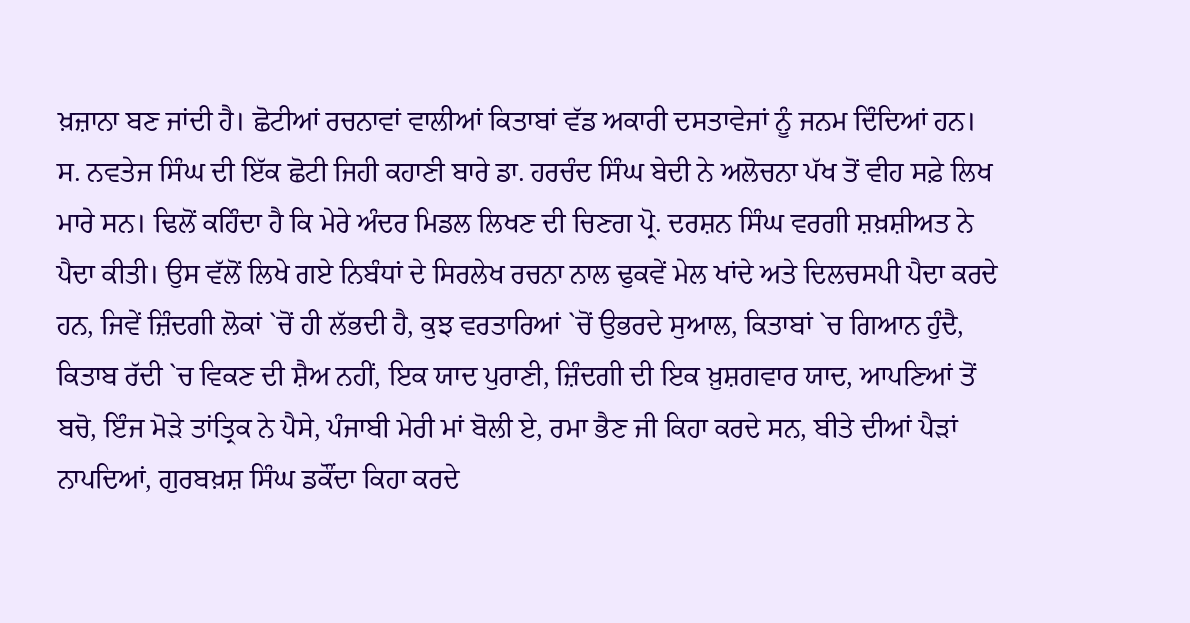ਖ਼ਜ਼ਾਨਾ ਬਣ ਜਾਂਦੀ ਹੈ। ਛੋਟੀਆਂ ਰਚਨਾਵਾਂ ਵਾਲੀਆਂ ਕਿਤਾਬਾਂ ਵੱਡ ਅਕਾਰੀ ਦਸਤਾਵੇਜਾਂ ਨੂੰ ਜਨਮ ਦਿੰਦਿਆਂ ਹਨ। ਸ. ਨਵਤੇਜ ਸਿੰਘ ਦੀ ਇੱਕ ਛੋਟੀ ਜਿਹੀ ਕਹਾਣੀ ਬਾਰੇ ਡਾ. ਹਰਚੰਦ ਸਿੰਘ ਬੇਦੀ ਨੇ ਅਲੋਚਨਾ ਪੱਖ ਤੋਂ ਵੀਹ ਸਫ਼ੇ ਲਿਖ ਮਾਰੇ ਸਨ। ਢਿਲੋਂ ਕਹਿੰਦਾ ਹੈ ਕਿ ਮੇਰੇ ਅੰਦਰ ਮਿਡਲ ਲਿਖਣ ਦੀ ਚਿਣਗ ਪ੍ਰੋ. ਦਰਸ਼ਨ ਸਿੰਘ ਵਰਗੀ ਸ਼ਖ਼ਸ਼ੀਅਤ ਨੇ ਪੈਦਾ ਕੀਤੀ। ਉਸ ਵੱਲੋਂ ਲਿਖੇ ਗਏ ਨਿਬੰਧਾਂ ਦੇ ਸਿਰਲੇਖ ਰਚਨਾ ਨਾਲ ਢੁਕਵੇਂ ਮੇਲ ਖਾਂਦੇ ਅਤੇ ਦਿਲਚਸਪੀ ਪੈਦਾ ਕਰਦੇ ਹਨ, ਜਿਵੇਂ ਜ਼ਿੰਦਗੀ ਲੋਕਾਂ `ਚੋਂ ਹੀ ਲੱਭਦੀ ਹੈ, ਕੁਝ ਵਰਤਾਰਿਆਂ `ਚੋਂ ਉਭਰਦੇ ਸੁਆਲ, ਕਿਤਾਬਾਂ `ਚ ਗਿਆਨ ਹੁੰਦੈ, ਕਿਤਾਬ ਰੱਦੀ `ਚ ਵਿਕਣ ਦੀ ਸ਼ੈਅ ਨਹੀਂ, ਇਕ ਯਾਦ ਪੁਰਾਣੀ, ਜ਼ਿੰਦਗੀ ਦੀ ਇਕ ਖ਼ੁਸ਼ਗਵਾਰ ਯਾਦ, ਆਪਣਿਆਂ ਤੋਂ ਬਚੋ, ਇੰਜ ਮੋੜੇ ਤਾਂਤ੍ਰਿਕ ਨੇ ਪੈਸੇ, ਪੰਜਾਬੀ ਮੇਰੀ ਮਾਂ ਬੋਲੀ ਏ, ਰਮਾ ਭੈਣ ਜੀ ਕਿਹਾ ਕਰਦੇ ਸਨ, ਬੀਤੇ ਦੀਆਂ ਪੈੜਾਂ ਨਾਪਦਿਆਂ, ਗੁਰਬਖ਼ਸ਼ ਸਿੰਘ ਡਕੌਂਦਾ ਕਿਹਾ ਕਰਦੇ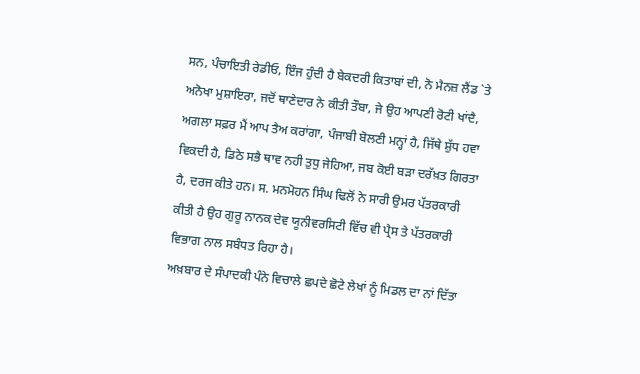ਸਨ, ਪੰਚਾਇਤੀ ਰੇਡੀਓ, ਇੰਜ ਹੁੰਦੀ ਹੈ ਬੇਕਦਰੀ ਕਿਤਾਬਾਂ ਦੀ, ਨੋ ਮੈਨਜ਼ ਲੈਂਡ `ਤੇ ਅਨੋਖਾ ਮੁਸ਼ਾਇਰਾ, ਜਦੋਂ ਥਾਣੇਦਾਰ ਨੇ ਕੀਤੀ ਤੌਬਾ, ਜੇ ਉਹ ਆਪਣੀ ਰੋਟੀ ਖਾਂਦੈ, ਅਗਲਾ ਸਫ਼ਰ ਮੈਂ ਆਪ ਤੈਅ ਕਰਾਂਗਾ, ਪੰਜਾਬੀ ਬੋਲਣੀ ਮਨ੍ਹਾਂ ਹੈ, ਜਿੱਥੇ ਸ਼ੁੱਧ ਹਵਾ ਵਿਕਦੀ ਹੈ, ਡਿਠੇ ਸਭੈ ਥਾਵ ਨਹੀ ਤੁਧੁ ਜੇਹਿਆ, ਜਬ ਕੋਈ ਬੜਾ ਦਰੱਖ਼ਤ ਗਿਰਤਾ ਹੈ, ਦਰਜ ਕੀਤੇ ਹਨ। ਸ. ਮਨਮੋਹਨ ਸਿੰਘ ਢਿਲੋਂ ਨੇ ਸਾਰੀ ਉਮਰ ਪੱਤਰਕਾਰੀ ਕੀਤੀ ਹੈ ਉਹ ਗੁਰੂ ਨਾਨਕ ਦੇਵ ਯੂਨੀਵਰਸਿਟੀ ਵਿੱਚ ਵੀ ਪ੍ਰੈਸ ਤੇ ਪੱਤਰਕਾਰੀ ਵਿਭਾਗ ਨਾਲ ਸਬੰਧਤ ਰਿਹਾ ਹੈ।
ਅਖ਼ਬਾਰ ਦੇ ਸੰਪਾਦਕੀ ਪੰਨੇ ਵਿਚਾਲੇ ਛਪਦੇ ਛੋਟੇ ਲੇਖਾਂ ਨੂੰ ਮਿਡਲ ਦਾ ਨਾਂ ਦਿੱਤਾ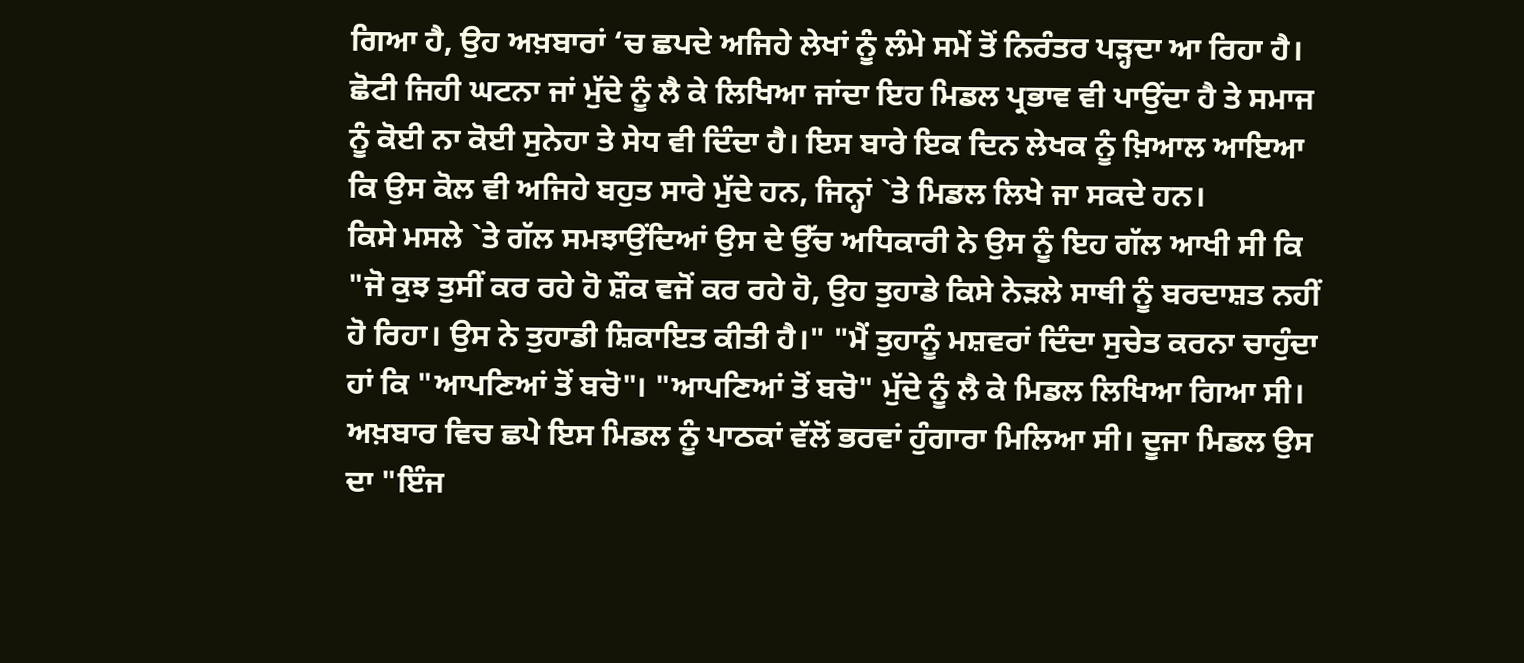ਗਿਆ ਹੈ, ਉਹ ਅਖ਼ਬਾਰਾਂ ‘ਚ ਛਪਦੇ ਅਜਿਹੇ ਲੇਖਾਂ ਨੂੰ ਲੰਮੇ ਸਮੇਂ ਤੋਂ ਨਿਰੰਤਰ ਪੜ੍ਹਦਾ ਆ ਰਿਹਾ ਹੈ। ਛੋਟੀ ਜਿਹੀ ਘਟਨਾ ਜਾਂ ਮੁੱਦੇ ਨੂੰ ਲੈ ਕੇ ਲਿਖਿਆ ਜਾਂਦਾ ਇਹ ਮਿਡਲ ਪ੍ਰਭਾਵ ਵੀ ਪਾਉਂਦਾ ਹੈ ਤੇ ਸਮਾਜ ਨੂੰ ਕੋਈ ਨਾ ਕੋਈ ਸੁਨੇਹਾ ਤੇ ਸੇਧ ਵੀ ਦਿੰਦਾ ਹੈ। ਇਸ ਬਾਰੇ ਇਕ ਦਿਨ ਲੇਖਕ ਨੂੰ ਖ਼ਿਆਲ ਆਇਆ ਕਿ ਉਸ ਕੋਲ ਵੀ ਅਜਿਹੇ ਬਹੁਤ ਸਾਰੇ ਮੁੱਦੇ ਹਨ, ਜਿਨ੍ਹਾਂ `ਤੇ ਮਿਡਲ ਲਿਖੇ ਜਾ ਸਕਦੇ ਹਨ।
ਕਿਸੇ ਮਸਲੇ `ਤੇ ਗੱਲ ਸਮਝਾਉਂਦਿਆਂ ਉਸ ਦੇ ਉੱਚ ਅਧਿਕਾਰੀ ਨੇ ਉਸ ਨੂੰ ਇਹ ਗੱਲ ਆਖੀ ਸੀ ਕਿ "ਜੋ ਕੁਝ ਤੁਸੀਂ ਕਰ ਰਹੇ ਹੋ ਸ਼ੌਕ ਵਜੋਂ ਕਰ ਰਹੇ ਹੋ, ਉਹ ਤੁਹਾਡੇ ਕਿਸੇ ਨੇੜਲੇ ਸਾਥੀ ਨੂੰ ਬਰਦਾਸ਼ਤ ਨਹੀਂ ਹੋ ਰਿਹਾ। ਉਸ ਨੇ ਤੁਹਾਡੀ ਸ਼ਿਕਾਇਤ ਕੀਤੀ ਹੈ।" "ਮੈਂ ਤੁਹਾਨੂੰ ਮਸ਼ਵਰਾਂ ਦਿੰਦਾ ਸੁਚੇਤ ਕਰਨਾ ਚਾਹੁੰਦਾ ਹਾਂ ਕਿ "ਆਪਣਿਆਂ ਤੋਂ ਬਚੋ"। "ਆਪਣਿਆਂ ਤੋਂ ਬਚੋ" ਮੁੱਦੇ ਨੂੰ ਲੈ ਕੇ ਮਿਡਲ ਲਿਖਿਆ ਗਿਆ ਸੀ। ਅਖ਼ਬਾਰ ਵਿਚ ਛਪੇ ਇਸ ਮਿਡਲ ਨੂੰ ਪਾਠਕਾਂ ਵੱਲੋਂ ਭਰਵਾਂ ਹੁੰਗਾਰਾ ਮਿਲਿਆ ਸੀ। ਦੂਜਾ ਮਿਡਲ ਉਸ ਦਾ "ਇੰਜ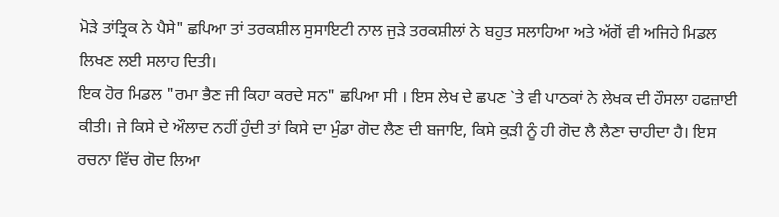ਮੋੜੇ ਤਾਂਤ੍ਰਿਕ ਨੇ ਪੈਸੇ" ਛਪਿਆ ਤਾਂ ਤਰਕਸ਼ੀਲ ਸੁਸਾਇਟੀ ਨਾਲ ਜੁੜੇ ਤਰਕਸ਼ੀਲਾਂ ਨੇ ਬਹੁਤ ਸਲਾਹਿਆ ਅਤੇ ਅੱਗੋਂ ਵੀ ਅਜਿਹੇ ਮਿਡਲ ਲਿਖਣ ਲਈ ਸਲਾਹ ਦਿਤੀ।
ਇਕ ਹੋਰ ਮਿਡਲ "ਰਮਾ ਭੈਣ ਜੀ ਕਿਹਾ ਕਰਦੇ ਸਨ" ਛਪਿਆ ਸੀ । ਇਸ ਲੇਖ ਦੇ ਛਪਣ `ਤੇ ਵੀ ਪਾਠਕਾਂ ਨੇ ਲੇਖਕ ਦੀ ਹੌਸਲਾ ਹਫਜ਼ਾਈ ਕੀਤੀ। ਜੇ ਕਿਸੇ ਦੇ ਔਲਾਦ ਨਹੀਂ ਹੁੰਦੀ ਤਾਂ ਕਿਸੇ ਦਾ ਮੁੰਡਾ ਗੋਦ ਲੈਣ ਦੀ ਬਜਾਇ, ਕਿਸੇ ਕੁੜੀ ਨੂੰ ਹੀ ਗੋਦ ਲੈ ਲੈਣਾ ਚਾਹੀਦਾ ਹੈ। ਇਸ ਰਚਨਾ ਵਿੱਚ ਗੋਦ ਲਿਆ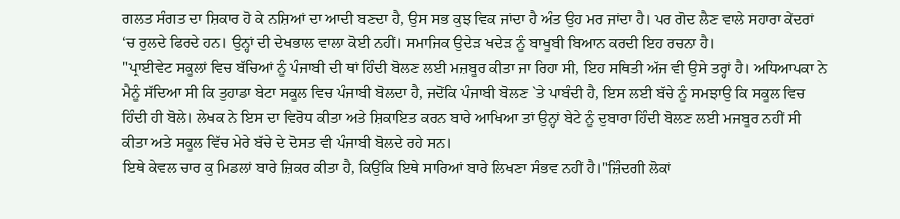ਗਲਤ ਸੰਗਤ ਦਾ ਸ਼ਿਕਾਰ ਹੋ ਕੇ ਨਸ਼ਿਆਂ ਦਾ ਆਦੀ ਬਣਦਾ ਹੈ, ਉਸ ਸਭ ਕੁਝ ਵਿਕ ਜਾਂਦਾ ਹੈ ਅੰਤ ਉਹ ਮਰ ਜਾਂਦਾ ਹੈ। ਪਰ ਗੋਦ ਲੈਣ ਵਾਲੇ ਸਹਾਰਾ ਕੇਂਦਰਾਂ ‘ਚ ਰੁਲਦੇ ਫਿਰਦੇ ਹਨ। ਉਨ੍ਹਾਂ ਦੀ ਦੇਖਭਾਲ ਵਾਲਾ ਕੋਈ ਨਹੀਂ। ਸਮਾਜਿਕ ਉਦੇੜ ਖਦੇੜ ਨੂੰ ਬਾਖੂਬੀ ਬਿਆਨ ਕਰਦੀ ਇਹ ਰਚਨਾ ਹੈ।
"ਪ੍ਰਾਈਵੇਟ ਸਕੂਲਾਂ ਵਿਚ ਬੱਚਿਆਂ ਨੂੰ ਪੰਜਾਬੀ ਦੀ ਥਾਂ ਹਿੰਦੀ ਬੋਲਣ ਲਈ ਮਜ਼ਬੂਰ ਕੀਤਾ ਜਾ ਰਿਹਾ ਸੀ, ਇਹ ਸਥਿਤੀ ਅੱਜ ਵੀ ਉਸੇ ਤਰ੍ਹਾਂ ਹੈ। ਅਧਿਆਪਕਾ ਨੇ ਮੈਨੂੰ ਸੱਦਿਆ ਸੀ ਕਿ ਤੁਹਾਡਾ ਬੇਟਾ ਸਕੂਲ ਵਿਚ ਪੰਜਾਬੀ ਬੋਲਦਾ ਹੈ, ਜਦੋਂਕਿ ਪੰਜਾਬੀ ਬੋਲਣ `ਤੇ ਪਾਬੰਦੀ ਹੈ, ਇਸ ਲਈ ਬੱਚੇ ਨੂੰ ਸਮਝਾਉ ਕਿ ਸਕੂਲ ਵਿਚ ਹਿੰਦੀ ਹੀ ਬੋਲੇ। ਲੇਖਕ ਨੇ ਇਸ ਦਾ ਵਿਰੋਧ ਕੀਤਾ ਅਤੇ ਸ਼ਿਕਾਇਤ ਕਰਨ ਬਾਰੇ ਆਖਿਆ ਤਾਂ ਉਨ੍ਹਾਂ ਬੇਟੇ ਨੂੰ ਦੁਬਾਰਾ ਹਿੰਦੀ ਬੋਲਣ ਲਈ ਮਜਬੂਰ ਨਹੀਂ ਸੀ ਕੀਤਾ ਅਤੇ ਸਕੂਲ ਵਿੱਚ ਮੇਰੇ ਬੱਚੇ ਦੇ ਦੋਸਤ ਵੀ ਪੰਜਾਬੀ ਬੋਲਦੇ ਰਹੇ ਸਨ।
ਇਥੇ ਕੇਵਲ ਚਾਰ ਕੁ ਮਿਡਲਾਂ ਬਾਰੇ ਜ਼ਿਕਰ ਕੀਤਾ ਹੈ, ਕਿਉਂਕਿ ਇਥੇ ਸਾਰਿਆਂ ਬਾਰੇ ਲਿਖਣਾ ਸੰਭਵ ਨਹੀਂ ਹੈ।"ਜ਼ਿੰਦਗੀ ਲੋਕਾਂ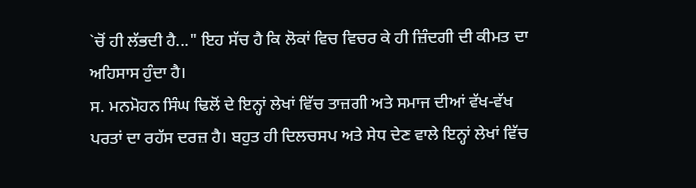`ਚੋਂ ਹੀ ਲੱਭਦੀ ਹੈ..." ਇਹ ਸੱਚ ਹੈ ਕਿ ਲੋਕਾਂ ਵਿਚ ਵਿਚਰ ਕੇ ਹੀ ਜ਼ਿੰਦਗੀ ਦੀ ਕੀਮਤ ਦਾ ਅਹਿਸਾਸ ਹੁੰਦਾ ਹੈ।
ਸ. ਮਨਮੋਹਨ ਸਿੰਘ ਢਿਲੋਂ ਦੇ ਇਨ੍ਹਾਂ ਲੇਖਾਂ ਵਿੱਚ ਤਾਜ਼ਗੀ ਅਤੇ ਸਮਾਜ ਦੀਆਂ ਵੱਖ-ਵੱਖ ਪਰਤਾਂ ਦਾ ਰਹੱਸ ਦਰਜ਼ ਹੈ। ਬਹੁਤ ਹੀ ਦਿਲਚਸਪ ਅਤੇ ਸੇਧ ਦੇਣ ਵਾਲੇ ਇਨ੍ਹਾਂ ਲੇਖਾਂ ਵਿੱਚ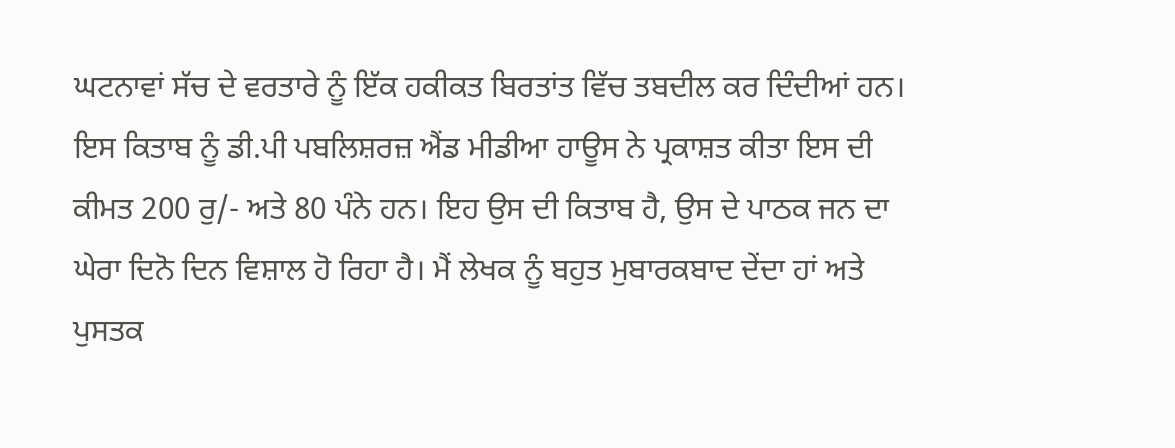ਘਟਨਾਵਾਂ ਸੱਚ ਦੇ ਵਰਤਾਰੇ ਨੂੰ ਇੱਕ ਹਕੀਕਤ ਬਿਰਤਾਂਤ ਵਿੱਚ ਤਬਦੀਲ ਕਰ ਦਿੰਦੀਆਂ ਹਨ। ਇਸ ਕਿਤਾਬ ਨੂੰ ਡੀ.ਪੀ ਪਬਲਿਸ਼ਰਜ਼ ਐਂਡ ਮੀਡੀਆ ਹਾਊਸ ਨੇ ਪ੍ਰਕਾਸ਼ਤ ਕੀਤਾ ਇਸ ਦੀ ਕੀਮਤ 200 ਰੁ/- ਅਤੇ 80 ਪੰਨੇ ਹਨ। ਇਹ ਉਸ ਦੀ ਕਿਤਾਬ ਹੈ, ਉਸ ਦੇ ਪਾਠਕ ਜਨ ਦਾ ਘੇਰਾ ਦਿਨੋ ਦਿਨ ਵਿਸ਼ਾਲ ਹੋ ਰਿਹਾ ਹੈ। ਮੈਂ ਲੇਖਕ ਨੂੰ ਬਹੁਤ ਮੁਬਾਰਕਬਾਦ ਦੇਂਦਾ ਹਾਂ ਅਤੇ ਪੁਸਤਕ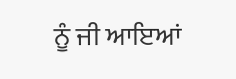ਨੂੰ ਜੀ ਆਇਆਂ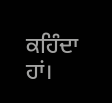ਕਹਿੰਦਾ ਹਾਂ।